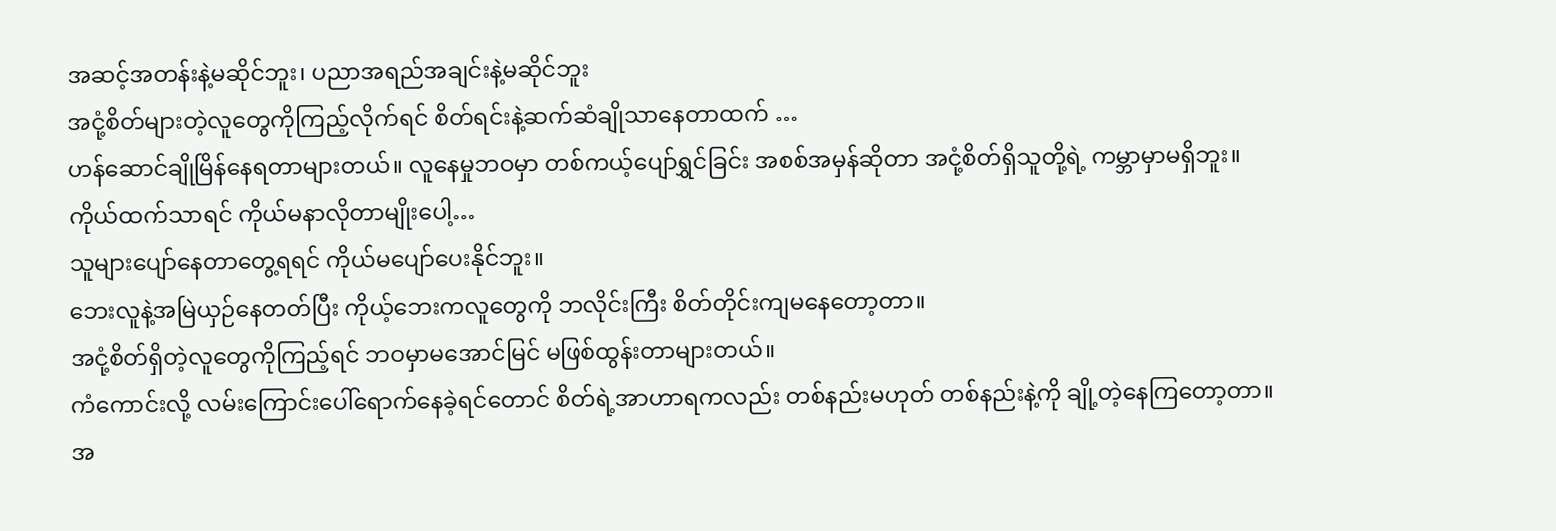အဆင့်အတန်းနဲ့မဆိုင်ဘူး၊ ပညာအရည်အချင်းနဲ့မဆိုင်ဘူး
အငုံ့စိတ်များတဲ့လူတွေကိုကြည့်လိုက်ရင် စိတ်ရင်းနဲ့ဆက်ဆံချိုသာနေတာထက် …
ဟန်ဆောင်ချိုမြိန်နေရတာများတယ်။ လူနေမှုဘဝမှာ တစ်ကယ့်ပျော်ရွှင်ခြင်း အစစ်အမှန်ဆိုတာ အငုံ့စိတ်ရှိသူတို့ရဲ့ ကမ္ဘာမှာမရှိဘူး။
ကိုယ်ထက်သာရင် ကိုယ်မနာလိုတာမျိုးပေါ့…
သူများပျော်နေတာတွေ့ရရင် ကိုယ်မပျော်ပေးနိုင်ဘူး။
ဘေးလူနဲ့အမြဲယှဉ်နေတတ်ပြီး ကိုယ့်ဘေးကလူတွေကို ဘလိုင်းကြီး စိတ်တိုင်းကျမနေတော့တာ။
အငုံ့စိတ်ရှိတဲ့လူတွေကိုကြည့်ရင် ဘဝမှာမအောင်မြင် မဖြစ်ထွန်းတာများတယ်။
ကံကောင်းလို့ လမ်းကြောင်းပေါ်ရောက်နေခဲ့ရင်တောင် စိတ်ရဲ့အာဟာရကလည်း တစ်နည်းမဟုတ် တစ်နည်းနဲ့ကို ချို့တဲ့နေကြတော့တာ။
အ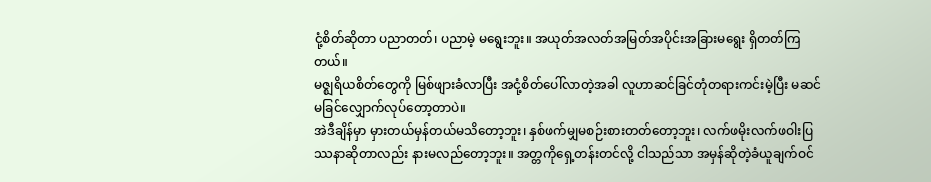ငုံ့စိတ်ဆိုတာ ပညာတတ်၊ ပညာမဲ့ မရွေးဘူး။ အယုတ်အလတ်အမြတ်အပိုင်းအခြားမရွေး ရှိတတ်ကြတယ်။
မဇ္ဈရိယစိတ်တွေကို မြစ်ဖျားခံလာပြီး အငုံ့စိတ်ပေါ်လာတဲ့အခါ လူဟာဆင်ခြင်တုံတရားကင်းမဲ့ပြီး မဆင်မခြင်လျှောက်လုပ်တော့တာပဲ။
အဲဒီချိန်မှာ မှားတယ်မှန်တယ်မသိတော့ဘူး၊ နှစ်ဖက်မျှမစဉ်းစားတတ်တော့ဘူး၊ လက်ဖမိုးလက်ဖဝါးပြဿနာဆိုတာလည်း နားမလည်တော့ဘူး။ အတ္တကိုရှေ့တန်းတင်လို့ ငါသည်သာ အမှန်ဆိုတဲ့ခံယူချက်ဝင်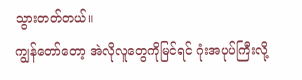သွားတတ်တယ်။
ကျွန်တော်တော့ အဲလိုလူတွေကိုမြင်ရင် ဂုံးအပုပ်ကြီးလို့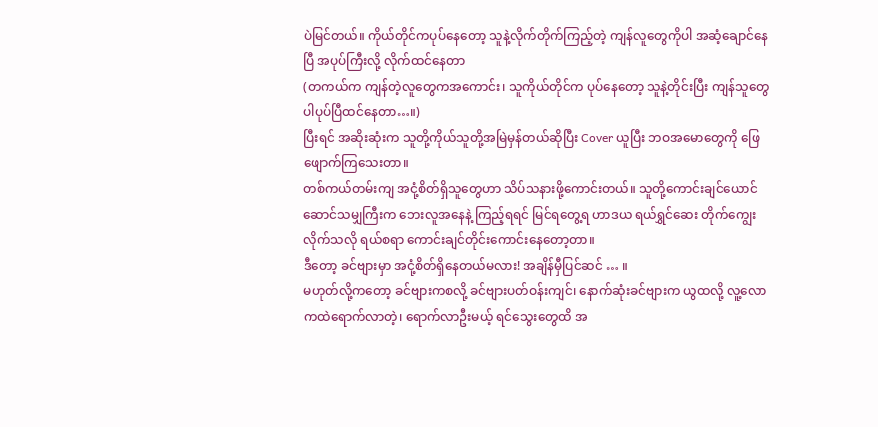ပဲမြင်တယ်။ ကိုယ်တိုင်ကပုပ်နေတော့ သူနဲ့လိုက်တိုက်ကြည့်တဲ့ ကျန်လူတွေကိုပါ အဆံ့ချောင်နေပြီ အပုပ်ကြီးလို့ လိုက်ထင်နေတာ
(တကယ်က ကျန်တဲ့လူတွေကအကောင်း၊ သူကိုယ်တိုင်က ပုပ်နေတော့ သူနဲ့တိုင်းပြီး ကျန်သူတွေပါပုပ်ပြီထင်နေတာ…။)
ပြီးရင် အဆိုးဆုံးက သူတို့ကိုယ်သူတို့အမြဲမှန်တယ်ဆိုပြီး Cover ယူပြီး ဘဝအမောတွေကို ဖြေဖျောက်ကြသေးတာ။
တစ်ကယ်တမ်းကျ အငုံ့စိတ်ရှိသူတွေဟာ သိပ်သနားဖို့ကောင်းတယ်။ သူတို့ကောင်းချင်ယောင်ဆောင်သမျှကြီးက ဘေးလူအနေနဲ့ ကြည့်ရရင် မြင်ရတွေ့ရ ဟာဒယ ရယ်ရွှင်ဆေး တိုက်ကျွေးလိုက်သလို ရယ်စရာ ကောင်းချင်တိုင်းကောင်းနေတော့တာ။
ဒီတော့ ခင်ဗျားမှာ အငုံ့စိတ်ရှိနေတယ်မလား! အချိန်မှီပြင်ဆင် … ။
မဟုတ်လို့ကတော့ ခင်ဗျားကစလို့ ခင်ဗျားပတ်ဝန်းကျင်၊ နောက်ဆုံးခင်ဗျားက ယွထလို့ လူ့လောကထဲရောက်လာတဲ့၊ ရောက်လာဦးမယ့် ရင်သွေးတွေထိ အ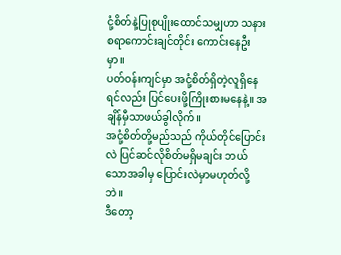ငုံ့စိတ်နဲ့ပြုစုပျိုးထောင်သမျှဟာ သနားစရာကောင်းချင်တိုင်း ကောင်းနေဦးမှာ။
ပတ်ဝန်းကျင်မှာ အငုံ့စိတ်ရှိတဲ့လူရှိနေရင်လည်း ပြင်ပေးဖို့ကြိုးစားမနေနဲ့။ အချိန်မှီသာဖယ်ခွါလိုက်။
အငုံ့စိတ်တို့မည်သည် ကိုယ်တိုင်ပြောင်းလဲ ပြင်ဆင်လိုစိတ်မရှိမချင်း ဘယ်သောအခါမှ ပြောင်းလဲမှာမဟုတ်လို့ဘဲ။
ဒီတော့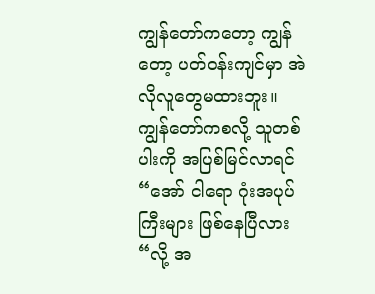ကျွန်တော်ကတော့ ကျွန်တော့ ပတ်ဝန်းကျင်မှာ အဲလိုလူတွေမထားဘူး။
ကျွန်တော်ကစလို့ သူတစ်ပါးကို အပြစ်မြင်လာရင် “အော် ငါရော ဂုံးအပုပ်ကြီးများ ဖြစ်နေပြီလား “လို့ အ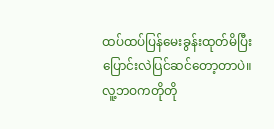ထပ်ထပ်ပြန်မေးခွန်းထုတ်မိပြီး ပြောင်းလဲပြင်ဆင်တော့တာပဲ။
လူ့ဘဝကတိုတို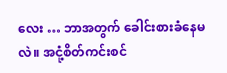လေး … ဘာအတွက် ခေါင်းစားခံနေမလဲ။ အငုံ့စိတ်ကင်းစင်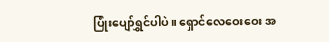ပြုံးပျော်ရွှင်ပါပဲ။ ရှောင်လေဝေးဝေး အ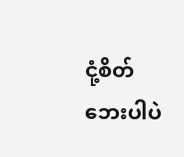ငုံ့စိတ်ဘေးပါပဲ